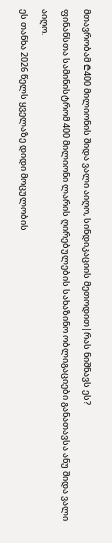მთავრობამ ₾400 მილიონის შიდა ვალი აიღო, სინდიკაციის მეთოდით|რას ნიშნავს ეს?
ფინანსთა სამინისტრომ 400 მილიონი ლარის ღირებულების სახაზინო ობლიგაციები განათავსა ანუ შიდა ვალი აიღო.
ეს თანხა 2026 წელს ყველაზე დიდი მოცულობის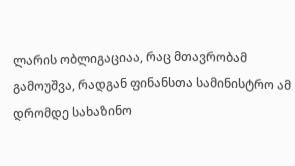ლარის ობლიგაციაა, რაც მთავრობამ გამოუშვა, რადგან ფინანსთა სამინისტრო ამ დრომდე სახაზინო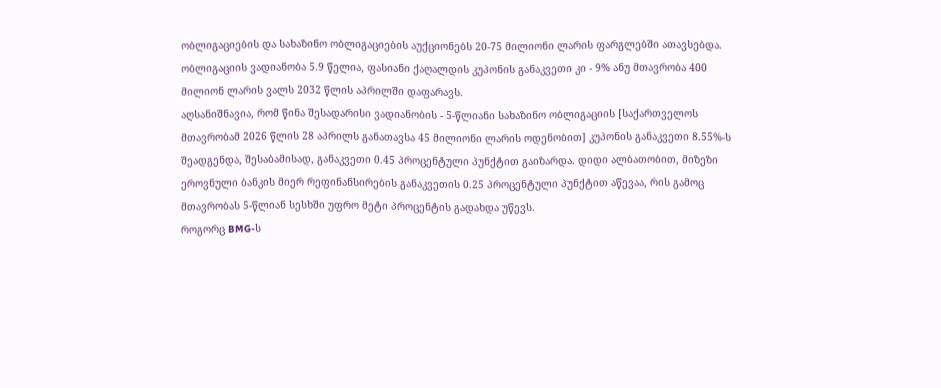ობლიგაციების და სახაზინო ობლიგაციების აუქციონებს 20-75 მილიონი ლარის ფარგლებში ათავსებდა.
ობლიგაციის ვადიანობა 5.9 წელია, ფასიანი ქაღალდის კუპონის განაკვეთი კი - 9% ანუ მთავრობა 400 მილიონ ლარის ვალს 2032 წლის აპრილში დაფარავს.
აღსანიშნავია, რომ წინა შესადარისი ვადიანობის - 5-წლიანი სახაზინო ობლიგაციის [საქართველოს მთავრობამ 2026 წლის 28 აპრილს განათავსა 45 მილიონი ლარის ოდენობით] კუპონის განაკვეთი 8.55%-ს შეადგენდა, შესაბამისად, განაკვეთი 0.45 პროცენტული პუნქტით გაიზარდა. დიდი ალბათობით, მიზეზი ეროვნული ბანკის მიერ რეფინანსირების განაკვეთის 0.25 პროცენტული პუნქტით აწევაა, რის გამოც მთავრობას 5-წლიან სესხში უფრო მეტი პროცენტის გადახდა უწევს.
როგორც BMG-ს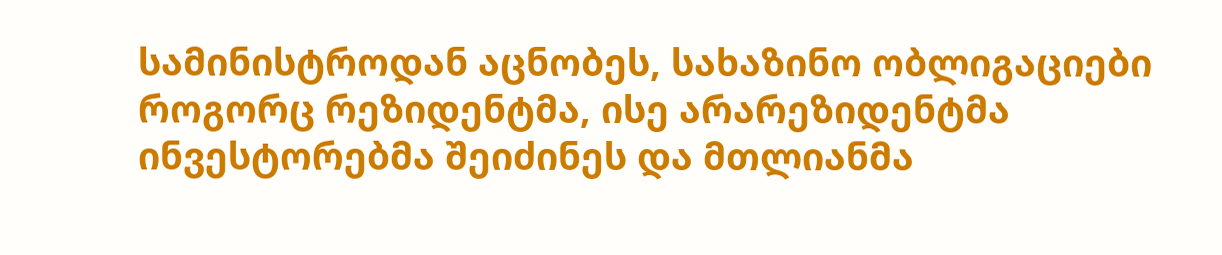სამინისტროდან აცნობეს, სახაზინო ობლიგაციები როგორც რეზიდენტმა, ისე არარეზიდენტმა ინვესტორებმა შეიძინეს და მთლიანმა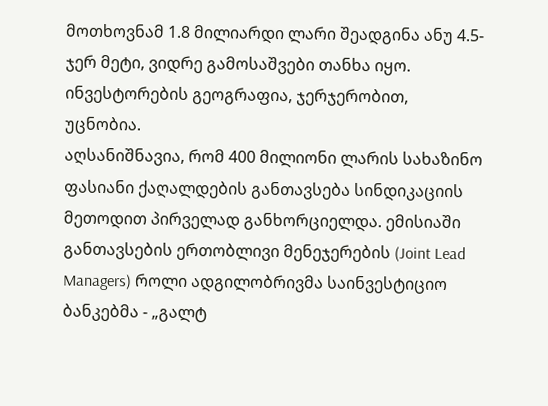მოთხოვნამ 1.8 მილიარდი ლარი შეადგინა ანუ 4.5-ჯერ მეტი, ვიდრე გამოსაშვები თანხა იყო. ინვესტორების გეოგრაფია, ჯერჯერობით, უცნობია.
აღსანიშნავია, რომ 400 მილიონი ლარის სახაზინო ფასიანი ქაღალდების განთავსება სინდიკაციის მეთოდით პირველად განხორციელდა. ემისიაში განთავსების ერთობლივი მენეჯერების (Joint Lead Managers) როლი ადგილობრივმა საინვესტიციო ბანკებმა - „გალტ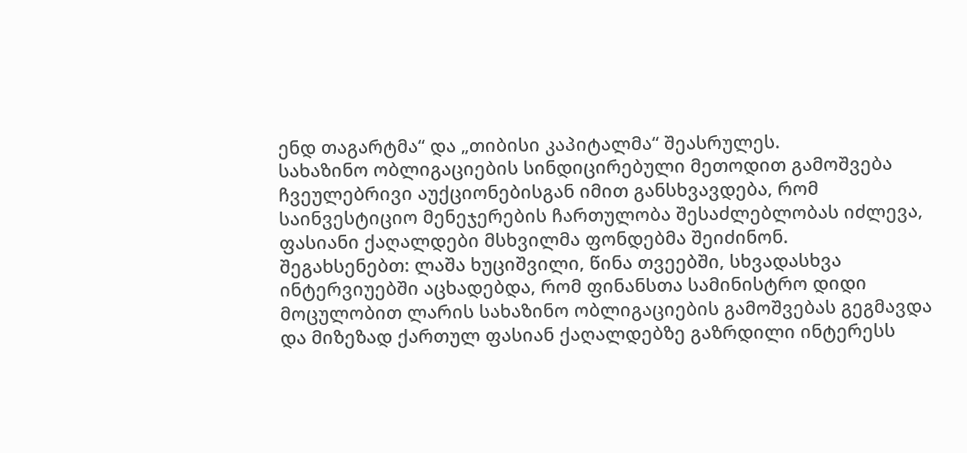ენდ თაგარტმა“ და „თიბისი კაპიტალმა“ შეასრულეს.
სახაზინო ობლიგაციების სინდიცირებული მეთოდით გამოშვება ჩვეულებრივი აუქციონებისგან იმით განსხვავდება, რომ საინვესტიციო მენეჯერების ჩართულობა შესაძლებლობას იძლევა, ფასიანი ქაღალდები მსხვილმა ფონდებმა შეიძინონ.
შეგახსენებთ: ლაშა ხუციშვილი, წინა თვეებში, სხვადასხვა ინტერვიუებში აცხადებდა, რომ ფინანსთა სამინისტრო დიდი მოცულობით ლარის სახაზინო ობლიგაციების გამოშვებას გეგმავდა და მიზეზად ქართულ ფასიან ქაღალდებზე გაზრდილი ინტერესს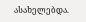ასახელებდა.